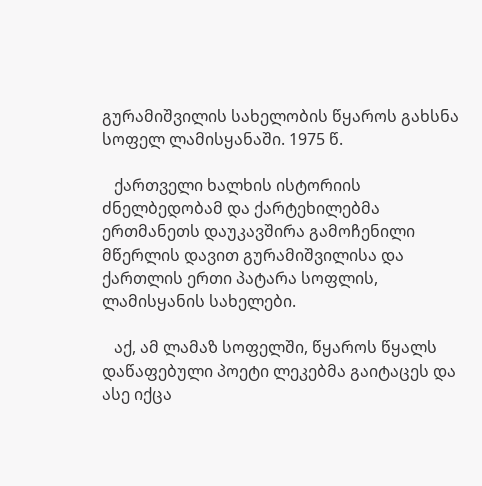გურამიშვილის სახელობის წყაროს გახსნა სოფელ ლამისყანაში. 1975 წ.

   ქართველი ხალხის ისტორიის ძნელბედობამ და ქარტეხილებმა ერთმანეთს დაუკავშირა გამოჩენილი მწერლის დავით გურამიშვილისა და ქართლის ერთი პატარა სოფლის, ლამისყანის სახელები.

   აქ, ამ ლამაზ სოფელში, წყაროს წყალს დაწაფებული პოეტი ლეკებმა გაიტაცეს და ასე იქცა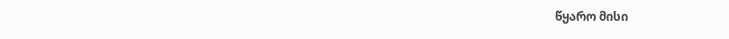წყარო მისი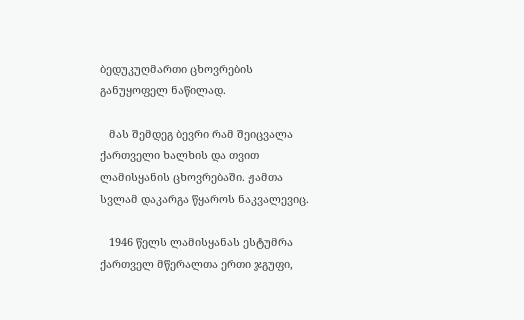ბედუკუღმართი ცხოვრების განუყოფელ ნაწილად.

   მას შემდეგ ბევრი რამ შეიცვალა ქართველი ხალხის და თვით ლამისყანის ცხოვრებაში. ჟამთა სვლამ დაკარგა წყაროს ნაკვალევიც.

   1946 წელს ლამისყანას ესტუმრა ქართველ მწერალთა ერთი ჯგუფი,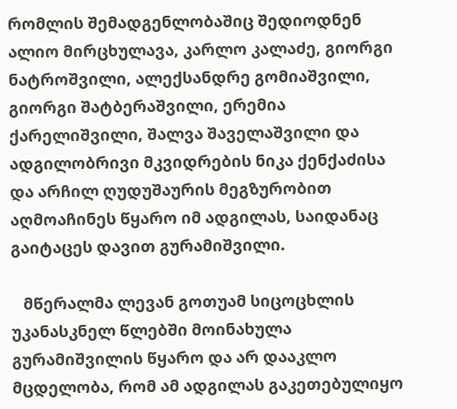რომლის შემადგენლობაშიც შედიოდნენ ალიო მირცხულავა, კარლო კალაძე, გიორგი ნატროშვილი, ალექსანდრე გომიაშვილი, გიორგი შატბერაშვილი, ერემია ქარელიშვილი, შალვა შაველაშვილი და ადგილობრივი მკვიდრების ნიკა ქენქაძისა და არჩილ ღუდუშაურის მეგზურობით აღმოაჩინეს წყარო იმ ადგილას, საიდანაც გაიტაცეს დავით გურამიშვილი.

   მწერალმა ლევან გოთუამ სიცოცხლის უკანასკნელ წლებში მოინახულა გურამიშვილის წყარო და არ დააკლო მცდელობა, რომ ამ ადგილას გაკეთებულიყო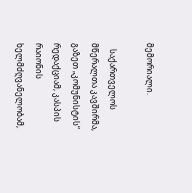მემორიალი.

   საქართველოს მწერალთა კავშირმა, გაზეთ „კომუნისტის“ რედაქციამ, კასპის რაიონის ხელმძღვანელობამ,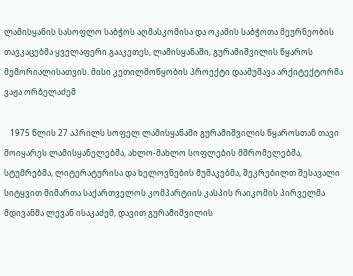ლამისყანის სასოფლო საბჭოს აღმასკომისა და ოკამის საბჭოთა მეურნეობის თავკაცებმა ყველაფერი გააკეთეს, ლამისყანაში, გურამიშვილის წყაროს მემორიალისათვის. მისი კეთილმოწყობის პროექტი დაამუშავა არქიტექტორმა ვაჟა ორბელაძემ

   1975 წლის 27 აპრილს სოფელ ლამისყანაში გურამიშვილის წყაროსთან თავი მოიყარეს ლამისყანელებმა, ახლო-მახლო სოფლების მშრომელებმა, სტუმრებმა, ლიტერატურისა და ხელოვნების მუშაკებმა, შეკრებილთ შესავალი სიტყვით მიმართა საქართველოს კომპარტიის კასპის რაიკომის პირველმა მდივანმა ლევან ისაკაძემ, დავით გურამიშვილის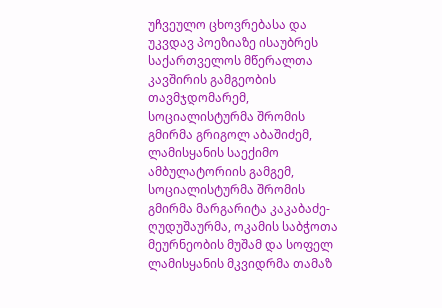უჩვეულო ცხოვრებასა და უკვდავ პოეზიაზე ისაუბრეს საქართველოს მწერალთა კავშირის გამგეობის თავმჯდომარემ, სოციალისტურმა შრომის გმირმა გრიგოლ აბაშიძემ, ლამისყანის საექიმო ამბულატორიის გამგემ, სოციალისტურმა შრომის გმირმა მარგარიტა კაკაბაძე-ღუდუშაურმა, ოკამის საბჭოთა მეურნეობის მუშამ და სოფელ ლამისყანის მკვიდრმა თამაზ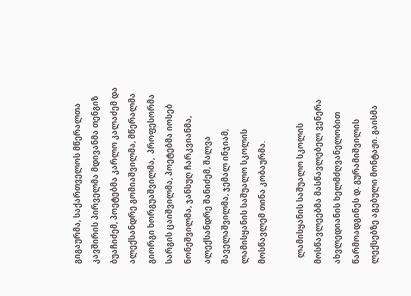გიგაურმა, საქართველოს მწერალთა კავშირის პირველმა მდივანმა თენგიზ ბუაჩიძემ, პოეტებმა კარლო კალაძემ და ალექსანდრე გომიაშვილმა, მწერალმა გიორგი ხორგუაშვილმა,  პროფესორმა სარგის ცაიშვილმა, პოეტებმა იოსებ ნონეშვილმა, ჯანსუღ ჩარკვიანმა, ალექსანდრე შანიძემ, შალვა შაველაშვილმა, ჯემალ ინჯიამ, ლამისყანის საშუალო სკოლის მოსწავლემ თინა კობაურმა.

   ლამისყანის საშუალო სკოლის მოსწავლეებმა მასწავლებელ ვენერა ახვლედიანის ხელმძღვანელობით წარმოადგინეს დ. გურამიშვილის ლექსებზე აგებული მონტაჟი. გაისმა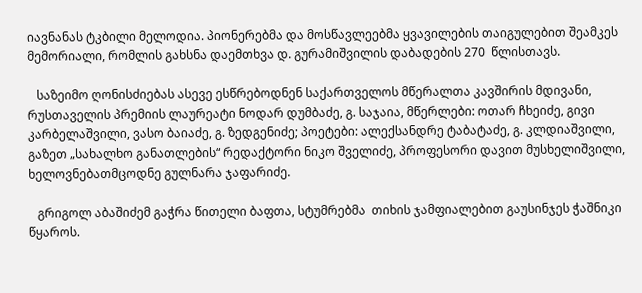იავნანას ტკბილი მელოდია. პიონერებმა და მოსწავლეებმა ყვავილების თაიგულებით შეამკეს მემორიალი, რომლის გახსნა დაემთხვა დ. გურამიშვილის დაბადების 270  წლისთავს.

   საზეიმო ღონისძიებას ასევე ესწრებოდნენ საქართველოს მწერალთა კავშირის მდივანი, რუსთაველის პრემიის ლაურეატი ნოდარ დუმბაძე, გ. საჯაია, მწერლები: ოთარ ჩხეიძე, გივი კარბელაშვილი, ვასო ბაიაძე, გ. ზედგენიძე; პოეტები: ალექსანდრე ტაბატაძე, გ. კლდიაშვილი, გაზეთ „სახალხო განათლების“ რედაქტორი ნიკო შველიძე, პროფესორი დავით მუსხელიშვილი, ხელოვნებათმცოდნე გულნარა ჯაფარიძე.

   გრიგოლ აბაშიძემ გაჭრა წითელი ბაფთა, სტუმრებმა  თიხის ჯამფიალებით გაუსინჯეს ჭაშნიკი წყაროს.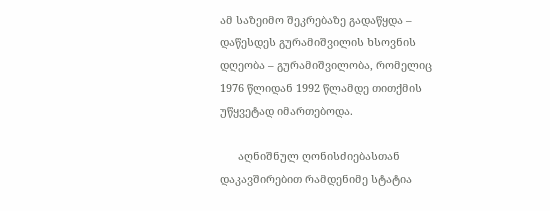ამ საზეიმო შეკრებაზე გადაწყდა – დაწესდეს გურამიშვილის ხსოვნის დღეობა – გურამიშვილობა, რომელიც 1976 წლიდან 1992 წლამდე თითქმის უწყვეტად იმართებოდა.

      აღნიშნულ ღონისძიებასთან დაკავშირებით რამდენიმე სტატია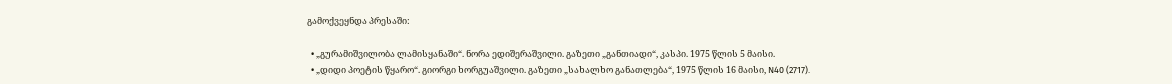გამოქვეყნდა პრესაში:

  • „გურამიშვილობა ლამისყანაში“. ნორა ედიშერაშვილი. გაზეთი „განთიადი“, კასპი. 1975 წლის 5 მაისი.
  • „დიდი პოეტის წყარო“. გიორგი ხორგუაშვილი. გაზეთი „სახალხო განათლება“, 1975 წლის 16 მაისი, N40 (2717).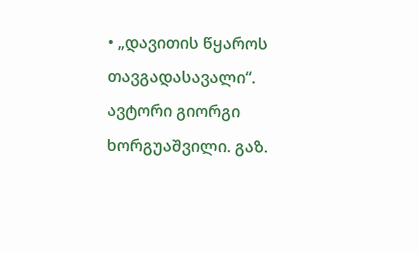• „დავითის წყაროს თავგადასავალი“. ავტორი გიორგი ხორგუაშვილი. გაზ.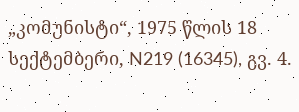„კომუნისტი“, 1975 წლის 18 სექტემბერი, N219 (16345), გვ. 4.